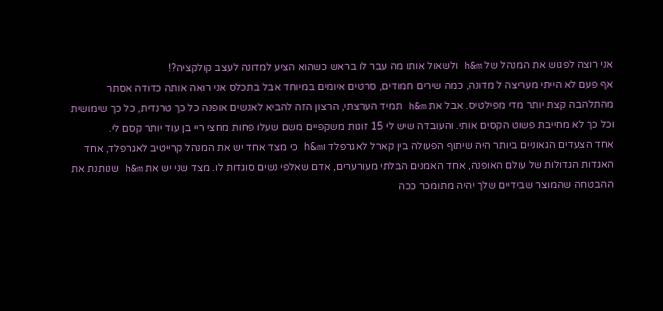אני רוצה לפגוש את המנהל של h&m ולשאול אותו מה עבר לו בראש כשהוא הציע למדונה לעצב קולקציה?!
אף פעם לא הייתי מעריצה ל מדונה, כמה שירים חמודים, סרטים איומים במיוחד אבל בתכלס אני רואה אותה כדודה אסתר מהתלהבה קצת יותר מדי מפילטיס. אבל את h&m תמיד הערצתי, הרצון הזה להביא לאנשים אופנה כל כך טרנדית, כל כך שימושית וכל כך לא מחייבת פשוט הקסים אותי. והעובדה שיש לי 15 זוגות משקפיים משם שעלו פחות מחצי ריי בן עוד יותר קסם לי.
אחד הצעדים הגאוניים ביותר היה שיתוף הפעולה בין קארל לאגרפלד וh&m כי מצד אחד יש את המנהל קרייטיב לאגרפלד, אחד האגדות הגדולות של עולם האופנה, אחד האמנים הבלתי מעורערים, אדם שאלפי נשים סוגדות לו. מצד שני יש את h&m שנותנת את ההבטחה שהמוצר שבידיים שלך יהיה מתומכר ככה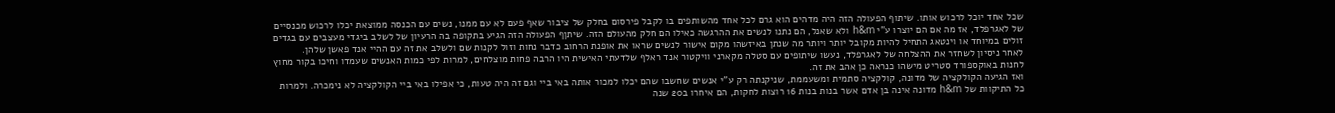שכל אחד יוכל לרכוש אותו. שיתוף הפעולה הזה היה מדהים הוא גרם לכל אחד מהשותפים בו לקבל פירסום בחלק של ציבור שאף פעם לא עם ממנו, נשים עם הכנסה ממוצאת יכלו לרכוש מכנסיים של לאגרפלד, אז מה אם הם יוצרו ע"י h&m ולא שאנל, הם נתנו לנשים את ההרגשה כאילו הם חלק מהעולם הזה. שיתןף הפעולה הזה הגיע בתקופה בה הרעיון של לשלב ביגדי מעצבים עם בגדים זולים במיוחד או וינטאג התחיל להיות מקובל יותר ויותר מה שנתן באיזשהו מקום אישור לנשים שראו את אופנת הרחוב כדבר נחות וזול לקנות שם ולשלב את זה עם ההיי אנד פאשן שלהן.
לאחר ניסיון לשחזר את ההצלחה של לאגרפלד, נעשו שיתופים עם סטלה מקארני וויקטור אנד ראלף שלדעתי האישית היו הרבה פחות מוצלחים, למרות לפי כמות האנשים שעמדו וחיכו בקור מחוץ לחנות באוקספורד סטריט מישהו כנראה כן אהב את זה.
ואז הגיעה הקולקציה של מדונה, קולקציה סתמית ומשעממת, שניקנתה רק ע"י אנשים שחשבו שהם יכלו למכור אותה באי ביי וגם זה היה טעות, כי אפילו באי ביי הקולקציה לא נימכרה. ולמרות כל התיקוות של h&m מדונה אינה בן אדם אשר בנות בנות 16 רוצות לחקות, הם איחרו ב20 שנה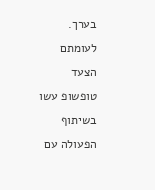בערך.
לעומתם הצעד טופשופ עשו בשיתוף הפעולה עם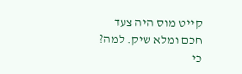קייט מוס היה צעד חכם ומלא שיק. למה? כי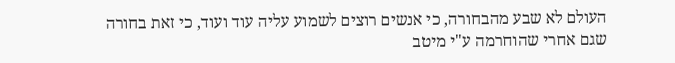העולם לא שבע מהבחורה, כי אנשים רוצים לשמוע עליה עוד ועוד, כי זאת בחורה שגם אחרי שהוחרמה ע"י מיטב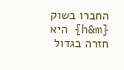החברו בשוק {h&m} היא חזרה בגדול